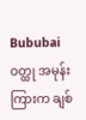Bububai ဝတ္ထု အမုန်းကြားက ချစ်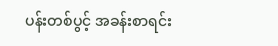ပန်းတစ်ပွင့် အခန်းစာရင်း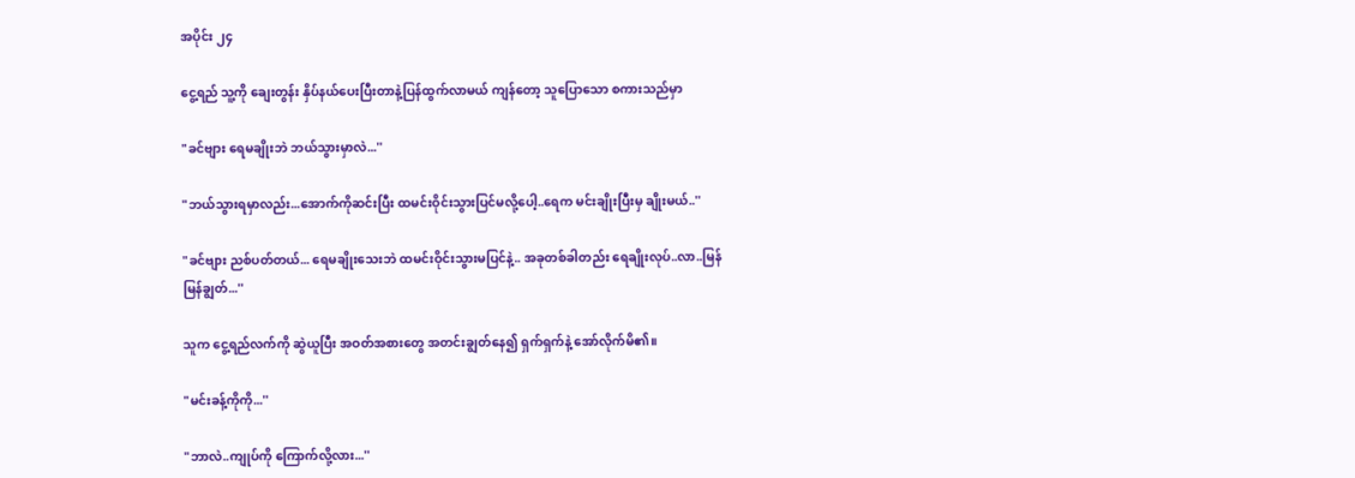အပိုင်း ၂၄

ငွေ့ရည် သူ့ကို ချေးတွန်း နှိပ်နယ်ပေးပြီးတာနဲ့ပြန်ထွက်လာမယ် ကျန်တော့ သူပြောသော စကားသည်မှာ

"ခင်ဗျား ရေမချိုးဘဲ ဘယ်သွားမှာလဲ...''

"ဘယ်သွားရမှာလည်း...အောက်ကိုဆင်းပြီး ထမင်းဝိုင်းသွားပြင်မလို့ပေါ့..ရေက မင်းချိုးပြီးမှ ချိုးမယ်..''

"ခင်ဗျား ညစ်ပတ်တယ်... ရေမချိုးသေးဘဲ ထမင်းဝိုင်းသွားမပြင်နဲ့.. အခုတစ်ခါတည်း ရေချိုးလုပ်..လာ..မြန်မြန်ချွတ်...''

သူက ငွေ့ရည်လက်ကို ဆွဲယူပြီး အဝတ်အစားတွေ အတင်းချွတ်နေ၍ ရှက်ရှက်နဲ့ အော်လိုက်မိ၏။

"မင်းခန့်ကိုကို...''

"ဘာလဲ..ကျုပ်ကို ကြောက်လို့လား...''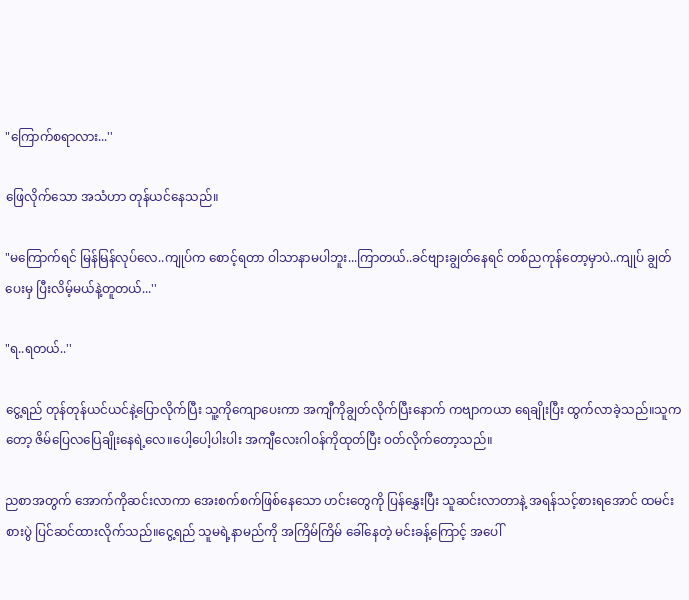"ကြောက်စရာလား...''

ဖြေလိုက်သော အသံဟာ တုန်ယင်နေသည်။

"မကြောက်ရင် မြန်မြန်လုပ်လေ..ကျုပ်က စောင့်ရတာ ဝါသာနာမပါဘူး...ကြာတယ်..ခင်ဗျားချွတ်နေရင် တစ်ညကုန်တော့မှာပဲ..ကျုပ် ချွတ်ပေးမှ ပြီးလိမ့်မယ်နဲ့တူတယ်...''

"ရ..ရတယ်..''

ငွေ့ရည် တုန်တုန်ယင်ယင်နဲ့ပြောလိုက်ပြီး သူ့ကိုကျောပေးကာ အကျီကိုချွတ်လိုက်ပြီးနောက် ကဗျာကယာ ရေချိုးပြီး ထွက်လာခဲ့သည်။သူကတော့ ဇိမ်ပြေလပြေချိုးနေရဲ့လေ။ပေါ့ပေါ့ပါးပါး အကျီလေးဂါဝန်ကိုထုတ်ပြီး ဝတ်လိုက်တော့သည်။

ညစာအတွက် အောက်ကိုဆင်းလာကာ အေးစက်စက်ဖြစ်နေသော ဟင်းတွေကို ပြန်နွှေးပြီး သူဆင်းလာတာနဲ့ အရန်သင့်စားရအောင် ထမင်းစားပွဲ ပြင်ဆင်ထားလိုက်သည်။ငွေ့ရည် သူမရဲ့နာမည်ကို အကြိမ်ကြိမ် ခေါ်နေတဲ့ မင်းခန့်ကြောင့် အပေါ်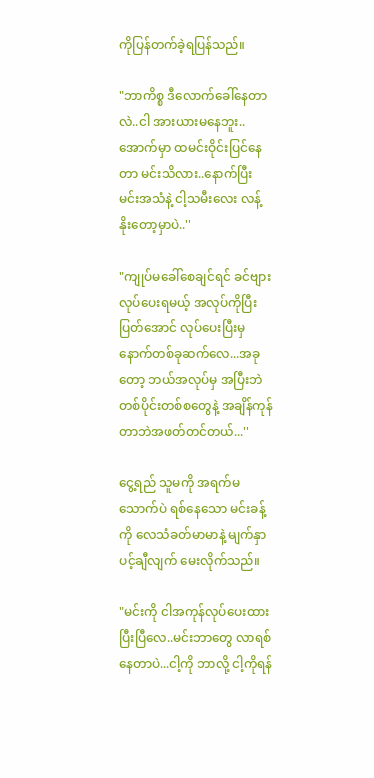ကိုပြန်တက်ခဲ့ရပြန်သည်။

"ဘာကိစ္စ ဒီလောက်ခေါ်နေတာလဲ..ငါ အားယားမနေဘူး..အောက်မှာ ထမင်းဝိုင်းပြင်နေတာ မင်းသိလား..နောက်ပြီး မင်းအသံနဲ့ ငါ့သမီးလေး လန့်နိုးတော့မှာပဲ..''

"ကျုပ်မခေါ်စေချင်ရင် ခင်ဗျားလုပ်ပေးရမယ့် အလုပ်ကိုပြီးပြတ်အောင် လုပ်ပေးပြီးမှ နောက်တစ်ခုဆက်လေ...အခုတော့ ဘယ်အလုပ်မှ အပြီးဘဲ တစ်ပိုင်းတစ်စတွေနဲ့ အချိန်ကုန်တာဘဲအဖတ်တင်တယ်...''

ငွေ့ရည် သူမကို အရက်မသောက်ပဲ ရစ်နေသော မင်းခန့်ကို လေသံခတ်မာမာနဲ့ မျက်နှာပင့်ချီလျက် မေးလိုက်သည်။

"မင်းကို ငါအကုန်လုပ်ပေးထားပြီးပြီလေ..မင်းဘာတွေ လာရစ်နေတာပဲ...ငါ့ကို ဘာလို့ ငါ့ကိုရန်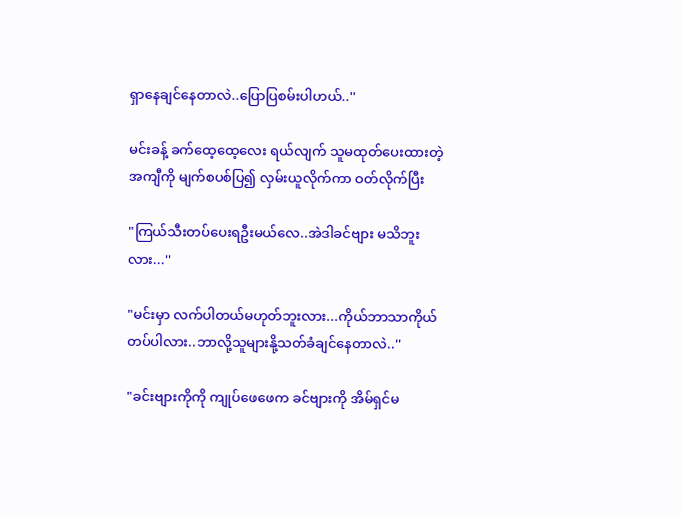ရှာနေချင်နေတာလဲ..ပြောပြစမ်းပါဟယ်..''

မင်းခန့် ခက်ထေ့ထေ့လေး ရယ်လျက် သူမထုတ်ပေးထားတဲ့ အကျီကို မျက်စပစ်ပြ၍ လှမ်းယူလိုက်ကာ ဝတ်လိုက်ပြီး

"ကြယ်သီးတပ်ပေးရဦးမယ်လေ..အဲဒါခင်ဗျား မသိဘူးလား...''

"မင်းမှာ လက်ပါတယ်မဟုတ်ဘူးလား...ကိုယ်ဘာသာကိုယ် တပ်ပါလား..ဘာလို့သူများနို့သတ်ခံချင်နေတာလဲ..''

"ခင်းဗျားကိုကို ကျုပ်ဖေဖေက ခင်ဗျားကို အိမ်ရှင်မ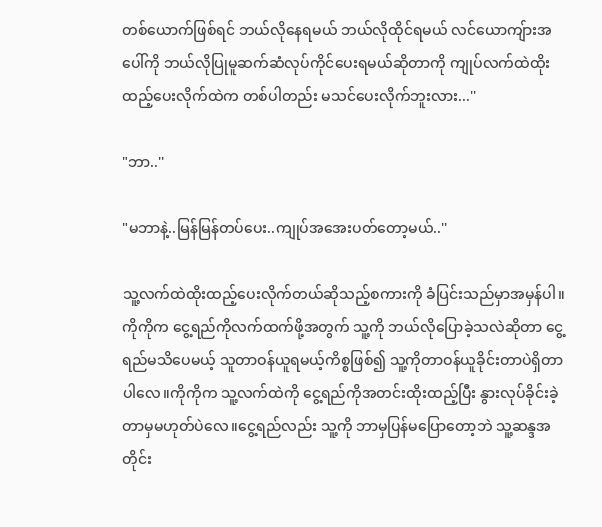တစ်ယောက်ဖြစ်ရင် ဘယ်လိုနေရမယ် ဘယ်လိုထိုင်ရမယ် လင်ယောကျ်ားအပေါ်ကို ဘယ်လိုပြုမူဆက်ဆံလုပ်ကိုင်ပေးရမယ်ဆိုတာကို ကျုပ်လက်ထဲထိုးထည့်ပေးလိုက်ထဲက တစ်ပါတည်း မသင်ပေးလိုက်ဘူးလား...''

"ဘာ..''

"မဘာနဲ့..မြန်မြန်တပ်ပေး..ကျုပ်အအေးပတ်တော့မယ်..''

သူ့လက်ထဲထိုးထည့်ပေးလိုက်တယ်ဆိုသည့်စကားကို ခံပြင်းသည်မှာအမှန်ပါ။ကိုကိုက ငွေ့ရည်ကိုလက်ထက်ဖို့အတွက် သူ့ကို ဘယ်လိုပြောခဲ့သလဲဆိုတာ ငွေ့ရည်မသိပေမယ့် သူတာဝန်ယူရမယ့်ကိစ္စဖြစ်၍ သူ့ကိုတာဝန်ယူခိုင်းတာပဲရှိတာပါလေ။ကိုကိုက သူ့လက်ထဲကို ငွေ့ရည်ကိုအတင်းထိုးထည့်ပြီး နွားလုပ်ခိုင်းခဲ့တာမှမဟုတ်ပဲလေ။ငွေ့ရည်လည်း သူ့ကို ဘာမှပြန်မပြောတော့ဘဲ သူ့ဆန္ဒအတိုင်း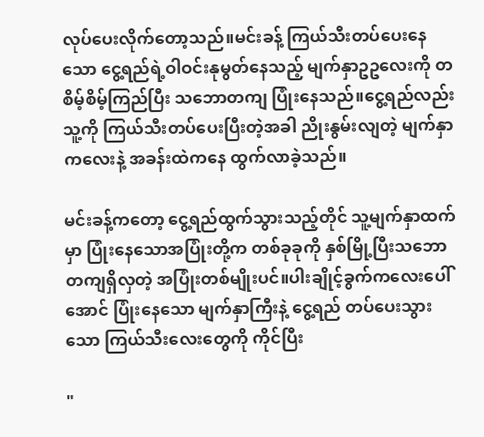လုပ်ပေးလိုက်တော့သည်။မင်းခန့် ကြယ်သီးတပ်ပေးနေသော ငွေ့ရည်ရဲ့ဝါဝင်းနုမွတ်နေသည့် မျက်နှာဥဥလေးကို တစိမ့်စိမ့်ကြည်ပြီး သဘောတကျ ပြုံးနေသည်။ငွေ့ရည်လည်း သူ့ကို ကြယ်သီးတပ်ပေးပြီးတဲ့အခါ ညိုးနွမ်းလျတဲ့ မျက်နှာကလေးနဲ့ အခန်းထဲကနေ ထွက်လာခဲ့သည်။

မင်းခန့်ကတော့ ငွေ့ရည်ထွက်သွားသည့်တိုင် သူ့မျက်နှာထက်မှာ ပြုံးနေသောအပြုံးတို့က တစ်ခုခုကို နှစ်မြို့ပြီးသဘောတကျရှိလှတဲ့ အပြုံးတစ်မျိုးပင်။ပါးချိုင့်ခွက်ကလေးပေါ်အောင် ပြုံးနေသော မျက်နှာကြီးနဲ့ ငွေ့ရည် တပ်ပေးသွားသော ကြယ်သီးလေးတွေကို ကိုင်ပြီး

"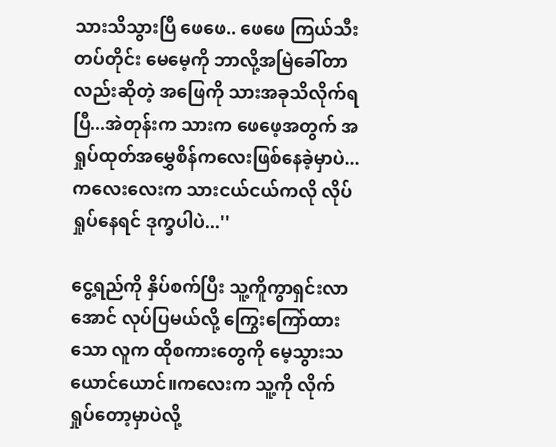သားသိသွားပြီ ဖေဖေ.. ဖေဖေ ကြယ်သီးတပ်တိုင်း မေမေ့ကို ဘာလို့အမြဲခေါ်တာလည်းဆိုတဲ့ အဖြေကို သားအခုသိလိုက်ရပြီ...အဲတုန်းက သားက ဖေဖေ့အတွက် အရှုပ်ထုတ်အမွှေစိန်ကလေးဖြစ်နေခဲ့မှာပဲ...ကလေးလေးက သားငယ်ငယ်ကလို လိုပ်ရှုပ်နေရင် ဒုက္ခပါပဲ...''

ငွေ့ရည်ကို နှိပ်စက်ပြီး သူ့ကိူကွာရှင်းလာအောင် လုပ်ပြမယ်လို့ ကြွေးကြော်ထားသော လူက ထိုစကားတွေကို မေ့သွားသယောင်ယောင်။ကလေးက သူ့ကို လိုက်ရှုပ်တော့မှာပဲလို့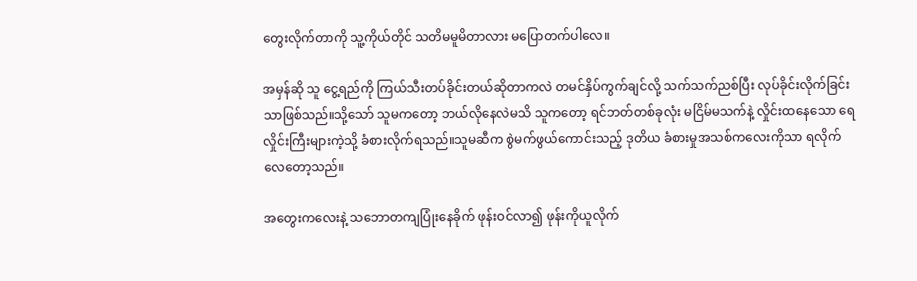တွေးလိုက်တာကို သူ့ကိုယ်တိုင် သတိမမူမိတာလား မပြောတက်ပါလေ။

အမှန်ဆို သူ ငွေ့ရည်ကို ကြယ်သီးတပ်ခိုင်းတယ်ဆိုတာကလဲ တမင်နှိပ်ကွက်ချင်လို့ သက်သက်ညစ်ပြီး လုပ်ခိုင်းလိုက်ခြင်းသာဖြစ်သည်။သို့သော် သူမကတော့ ဘယ်လိုနေလဲမသိ သူကတော့ ရင်ဘတ်တစ်ခုလုံး မငြိမ်မသက်နဲ့ လှိုင်းထနေသော ရေလှိုင်းကြီးများကဲ့သို့ ခံစားလိုက်ရသည်။သူမဆီက စွဲမက်ဖွယ်ကောင်းသည့် ဒုတိယ ခံစားမှုအသစ်ကလေးကိုသာ ရလိုက်လေတော့သည်။

အတွေးကလေးနဲ့ သဘောတကျပြုံးနေခိုက် ဖုန်းဝင်လာ၍ ဖုန်းကိုယူလိုက်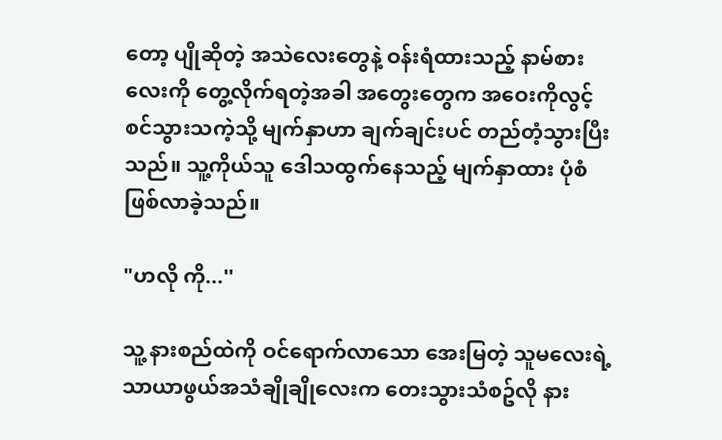တော့ ပျိုဆိုတဲ့ အသဲလေးတွေနဲ့ ဝန်းရံထားသည့် နာမ်စားလေးကို တွေ့လိုက်ရတဲ့အခါ အတွေးတွေက အဝေးကိုလွင့်စင်သွားသကဲ့သို့ မျက်နှာဟာ ချက်ချင်းပင် တည်တံ့သွားပြီးသည်။ သူ့ကိုယ်သူ ဒေါသထွက်နေသည့် မျက်နှာထား ပုံစံဖြစ်လာခဲ့သည်။

"ဟလို ကို...''

သူ့ နားစည်ထဲကို ဝင်ရောက်လာသော အေးမြတဲ့ သူမလေးရဲ့ သာယာဖွယ်အသံချိုချိုလေးက တေးသွားသံစဥ်လို နား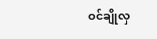ဝင်ချိုလှ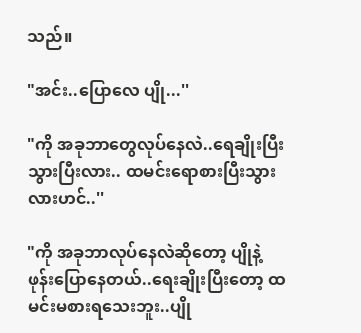သည်။

"အင်း..ပြောလေ ပျို...''

"ကို အခုဘာတွေလုပ်နေလဲ..ရေချိုးပြီးသွားပြီးလား.. ထမင်းရောစားပြီးသွားလားဟင်..''

"ကို အခုဘာလုပ်နေလဲဆိုတော့ ပျိုနဲ့ဖုန်းပြောနေတယ်..ရေးချိုးပြီးတော့ ထမင်းမစားရသေးဘူး..ပျို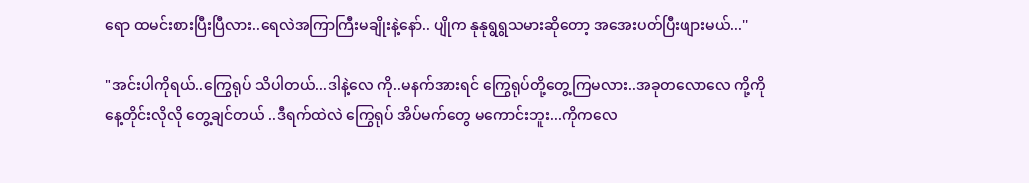ရော ထမင်းစားပြီးပြီလား..ရေလဲအကြာကြီးမချိုးနဲ့နော်.. ပျိုက နုနုရွရွသမားဆိုတော့ အအေးပတ်ပြီးဖျားမယ်...''

"အင်းပါကိုရယ်..ကြွေရုပ် သိပါတယ်...ဒါနဲ့လေ ကို..မနက်အားရင် ကြွေရုပ်တို့တွေ့ကြမလား..အခုတလောလေ ကို့ကို နေ့တိုင်းလိုလို တွေ့ချင်တယ် ..ဒီရက်ထဲလဲ ကြွေရုပ် အိပ်မက်တွေ မကောင်းဘူး...ကိုကလေ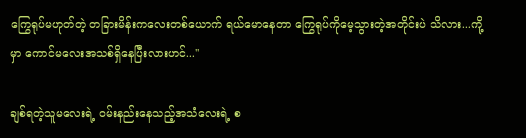ကြွေရုပ်မဟုတ်တဲ့ တခြားမိန်းကလေးတစ်ယောက် ရယ်မောနေတာ ကြွေရုပ်ကိုမေ့သွားတဲ့အတိုင်းပဲ သိလား...ကို့မှာ ကောင်မလေးအသစ်ရှိနေပြီးလားဟင်...''

ချစ်ရတဲ့သူမလေးရဲ့ ဝမ်းနည်းနေသည့်အသံလေးရဲ့ စ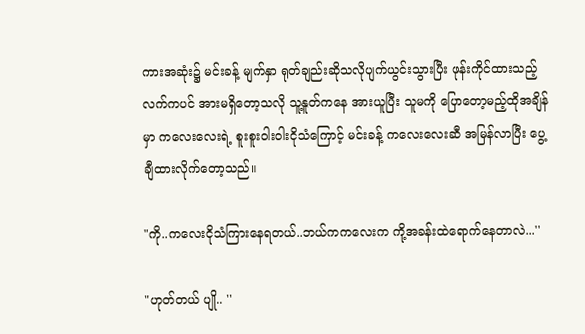ကားအဆုံး၌ မင်းခန့် မျက်နှာ ရုတ်ချည်းဆိုသလိုပျက်ယွင်းသွားပြီး ဖုန်းကိုင်ထားသည့် လက်ကပင် အားမရှိတော့သလို သူ့နူတ်ကနေ အားယူပြီး သူမကို ပြောတော့မည့်ထိုအချိန်မှာ ကလေးလေးရဲ့ စူးစူးဝါးဝါးငိုသံကြောင့် မင်းခန့် ကလေးလေးဆီ အမြန်လာပြီး ပွေ့ချီထားလိုက်တော့သည်။

"ကို..ကလေးငိုသံကြားနေရတယ်..ဘယ်ကကလေးက ကို့အခန်းထဲရောက်နေတာလဲ...''

"ဟုတ်တယ် ပျို.. ''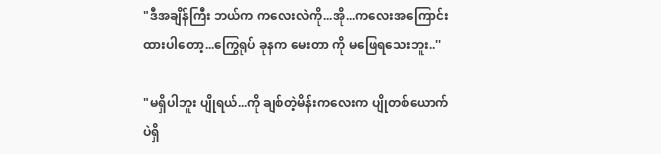"ဒီအချိန်ကြီး ဘယ်က ကလေးလဲကို...အို...ကလေးအကြောင်းထားပါတော့...ကြွေရုပ် ခုနက မေးတာ ကို မဖြေရသေးဘူး..''

"မရှိပါဘူး ပျိုရယ်...ကို ချစ်တဲ့မိန်းကလေးက ပျိုတစ်ယောက်ပဲရှိ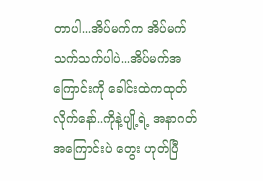တာပါ...အိပ်မက်က အိပ်မက်သက်သက်ပါပဲ...အိပ်မက်အကြောင်းကို ခေါင်းထဲကထုတ်လိုက်နော်..ကိုနဲ့ပျို့ရဲ့ အနာဂတ်အကြောင်းပဲ တွေး ဟုတ်ပြီ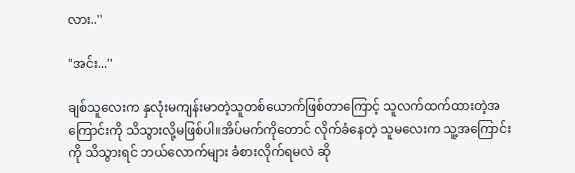လား..''

"အင်း...''

ချစ်သူလေးက နှလုံးမကျန်းမာတဲ့သူတစ်ယောက်ဖြစ်တာကြောင့် သူလက်ထက်ထားတဲ့အကြောင်းကို သိသွားလို့မဖြစ်ပါ။အိပ်မက်ကိုတောင် လိုက်ခံနေတဲ့ သူမလေးက သူ့အကြောင်းကို သိသွားရင် ဘယ်လောက်များ ခံစားလိုက်ရမလဲ ဆို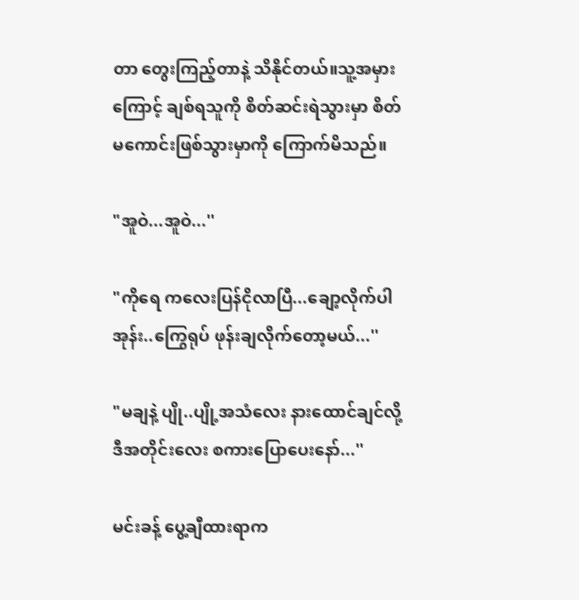တာ တွေးကြည့်တာနဲ့ သိနိုင်တယ်။သူ့အမှားကြောင့် ချစ်ရသူကို စိတ်ဆင်းရဲသွားမှာ စိတ်မကောင်းဖြစ်သွားမှာကို ကြောက်မိသည်။

"အူဝဲ...အူဝဲ...''

"ကိုရေ ကလေးပြန်ငိုလာပြီ...ချော့လိုက်ပါအုန်း..ကြွေရုပ် ဖုန်းချလိုက်တော့မယ်...''

"မချနဲ့ ပျို..ပျို့အသံလေး နားထောင်ချင်လို့ ဒီအတိုင်းလေး စကားပြောပေးနော်...''

မင်းခန့် ပွေ့ချီထားရာက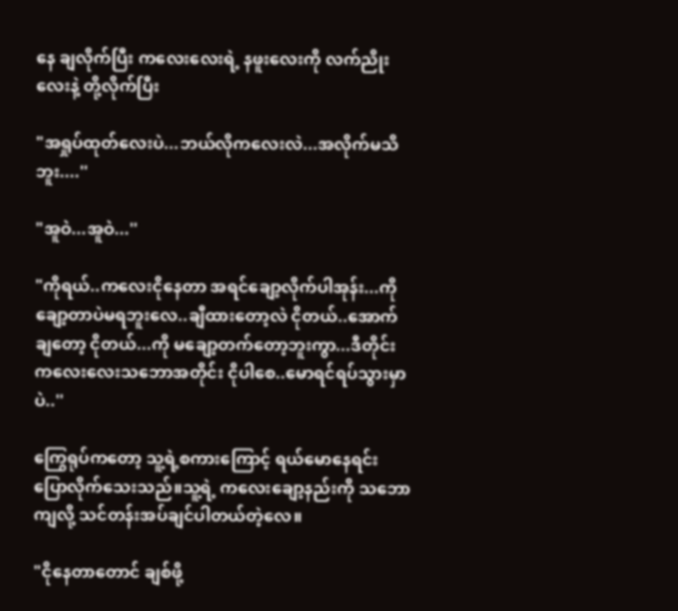နေ ချလိုက်ပြီး ကလေးလေးရဲ့ နဖူးလေးကို လက်ညိုးလေးနဲ့ တို့လိုက်ပြီး

"အရှုပ်ထုတ်လေးပဲ...ဘယ်လိုကလေးလဲ...အလိုက်မသိဘူး....''

"အူဝဲ...အူဝဲ...''

"ကိုရယ်..ကလေးငိုနေတာ အရင်ချော့လိုက်ပါအုန်း...ကို ချော့တာပဲမရဘူးလေ..ချီထားတော့လဲ ငိုတယ်..အောက်ချတော့ ငိုတယ်...ကို မချော့တက်တော့ဘူးကွာ...ဒီတိုင်း ကလေးလေးသဘောအတိုင်း ငိုပါစေ..မောရင်ရပ်သွားမှာပဲ..''

ကြွေရုပ်ကတော့ သူ့ရဲ့စကားကြောင့် ရယ်မောနေရင်း ပြောလိုက်သေးသည်။သူ့ရဲ့ ကလေးချော့နည်းကို သဘောကျလို့ သင်တန်းအပ်ချင်ပါတယ်တဲ့လေ။

"ငိုနေတာတောင် ချစ်ဖို့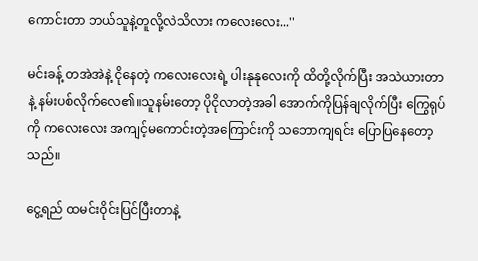ကောင်းတာ ဘယ်သူနဲ့တူလို့လဲသိလား ကလေးလေး...''

မင်းခန့် တအဲအဲနဲ့ ငိုနေတဲ့ ကလေးလေးရဲ့ ပါးနုနုလေးကို ထိတို့လိုက်ပြီး အသဲယားတာနဲ့ နမ်းပစ်လိုက်လေ၏။သူနမ်းတော့ ပိုငိုလာတဲ့အခါ အောက်ကိုပြန်ချလိုက်ပြီး ကြွေရုပ်ကို ကလေးလေး အကျင့်မကောင်းတဲ့အကြောင်းကို သဘောကျရင်း ပြောပြနေတော့သည်။

ငွေ့ရည် ထမင်းဝိုင်းပြင်ပြီးတာနဲ့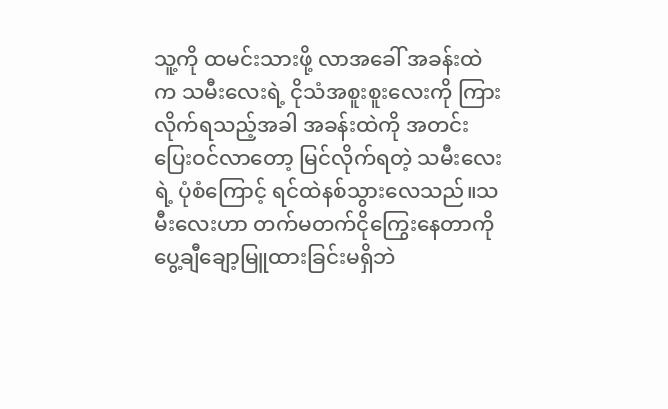သူ့ကို ထမင်းသားဖို့ လာအခေါ် အခန်းထဲက သမီးလေးရဲ့ ငိုသံအစူးစူးလေးကို ကြားလိုက်ရသည့်အခါ အခန်းထဲကို အတင်းပြေးဝင်လာတော့ မြင်လိုက်ရတဲ့ သမီးလေးရဲ့ ပုံစံကြောင့် ရင်ထဲနစ်သွားလေသည်။သမီးလေးဟာ တက်မတက်ငိုကြွေးနေတာကို ပွေ့ချီချော့မြူထားခြင်းမရှိဘဲ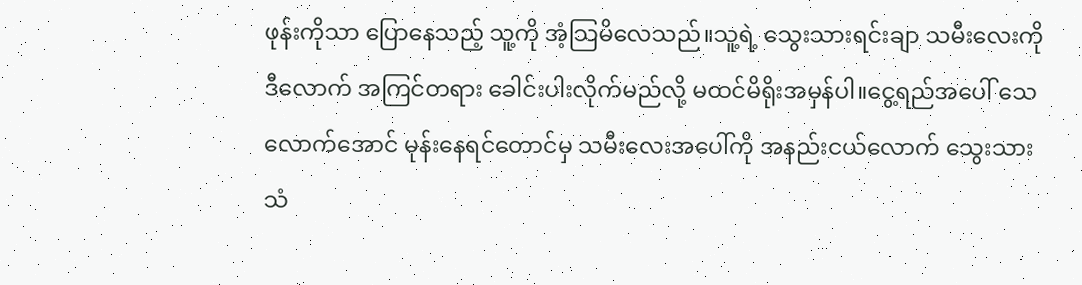ဖုန်းကိုသာ ပြောနေသည့် သူ့ကို အံ့သြမိလေသည်။သူ့ရဲ့ သွေးသားရင်းချာ သမီးလေးကို ဒီလောက် အကြင်တရား ခေါင်းပါးလိုက်မည်လို့ မထင်မိရိုးအမှန်ပါ။ငွေ့ရည်အပေါ် သေလောက်အောင် မုန်းနေရင်တောင်မှ သမီးလေးအပေါ်ကို အနည်းငယ်လောက် သွေးသားသံ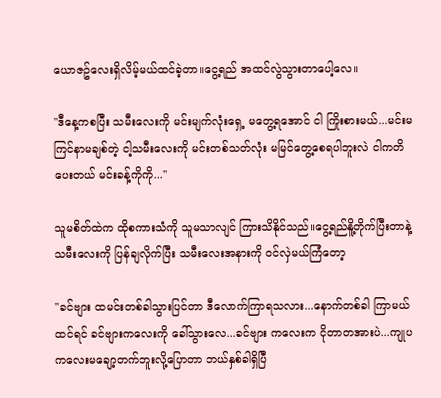ယောဇဥ်လေးရှိလိမ့်မယ်ထင်ခဲ့တာ။ငွေ့ရည် အထင်လွဲသွားတာပေါ့လေ။

"ဒီနေ့ကစပြီး သမီးလေးကို မင်းမျက်လုံးရှေ့ မတွေ့ရအောင် ငါ ကြိုးစားမယ်...မင်းမကြင်နာမချစ်တဲ့ ငါ့သမီးလေးကို မင်းတစ်သတ်လုံး မမြင်တွေ့စေရပါဘူးလဲ ငါကတိပေးတယ် မင်းခန့်ကိုကို...''

သူမစိတ်ထဲက ထိုစကားသံကို သူမသာလျင် ကြားသိနိုင်သည်။ငွေ့ရည်နိူ့တိုက်ပြီးတာနဲ့ သမီးလေးကို ပြန်ချလိုက်ပြီး သမီးလေးအနားကို ဝင်လှဲမယ်ကြံတော့

"ခင်ဗျား ထမင်းတစ်ခါသွားပြင်တာ ဒီလောက်ကြာရသလား...နောက်တစ်ခါ ကြာမယ်ထင်ရင် ခင်ဗျားကလေးကို ခေါ်သွားလေ...ခင်ဗျား ကလေးက ငိုတာတအားပဲ...ကျုပ ကလေးမချော့တက်ဘူးလို့ပြောတာ ဘယ်နှစ်ခါရှိပြီ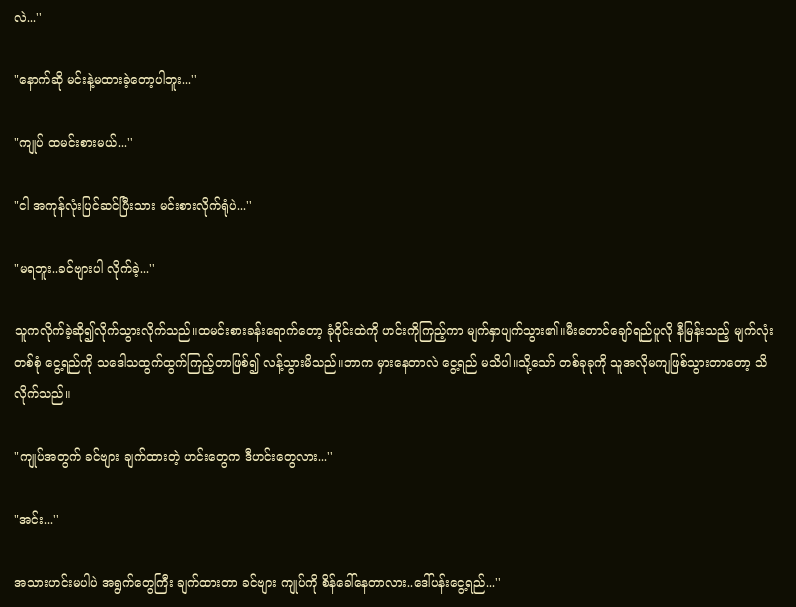လဲ...''

"နောက်ဆို မင်းနဲ့မထားခဲ့တော့ပါဘူး...''

"ကျုပ် ထမင်းစားမယ်...''

"ငါ အကုန်လုံးပြင်ဆင်ပြီးသား မင်းစားလိုက်ရုံပဲ...''

"မရဘူး..ခင်ဗျားပါ လိုက်ခဲ့...''

သူကလိုက်ခဲ့ဆို၍လိုက်သွားလိုက်သည်။ထမင်းစားခန်းရောက်တော့ ခုံဝိုင်းထဲကို ဟင်းကိုကြည့်ကာ မျက်နှာပျက်သွား၏။မီးတောင်ချော်ရည်ပူလို နီမြန်းသည့် မျက်လုံးတစ်စုံ ငွေ့ရည်ကို သဒေါသထွက်ထွက်ကြည့်တာဖြစ်၍ လန့်သွားမိသည်။ဘာက မှားနေတာလဲ ငွေ့ရည် မသိပါ။သို့သော် တစ်ခုခုကို သူအလိုမကျဖြစ်သွားတာတော့ သိလိုက်သည်။

"ကျုပ်အတွက် ခင်ဗျား ချက်ထားတဲ့ ဟင်းတွေက ဒီဟင်းတွေလား...''

"အင်း...''

အသားဟင်းမပါပဲ အရွက်တွေကြီး ချက်ထားတာ ခင်ဗျား ကျုပ်ကို စိန်ခေါ်နေတာလား..ဒေါ်ပန်းငွေ့ရည်...''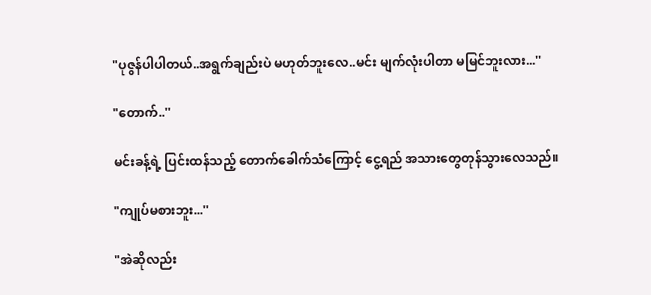"ပုဇွန်ပါပါတယ်..အရွက်ချည်းပဲ မဟုတ်ဘူးလေ..မင်း မျက်လုံးပါတာ မမြင်ဘူးလား...''

"တောက်..''

မင်းခန့်ရဲ့ ပြင်းထန်သည့် တောက်ခေါက်သံကြောင့် ငွေ့ရည် အသားတွေတုန်သွားလေသည်။

"ကျုပ်မစားဘူး...''

"အဲဆိုလည်း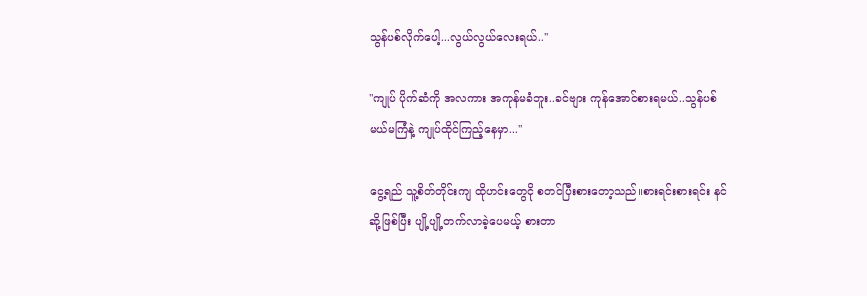သွန်ပစ်လိုက်ပေါ့...လွယ်လွယ်လေးရယ်..''

"ကျုပ် ပိုက်ဆံကို အလကား အကုန်မခံဘူး..ခင်ဗျား ကုန်အောင်စားရမယ်..သွန်ပစ်မယ်မကြံနဲ့ ကျုပ်ထိုင်ကြည့်နေမှာ...''

ငွေ့ရည် သူ့စိတ်တိုင်းကျ ထိုဟင်းတွေငို စတင်ပြီးစားတော့သည်။စားရင်းစားရင်း နင်ဆို့ဖြစ်ပြီး ပျို့ပျို့တက်လာခဲ့ပေမယ့် စားတာ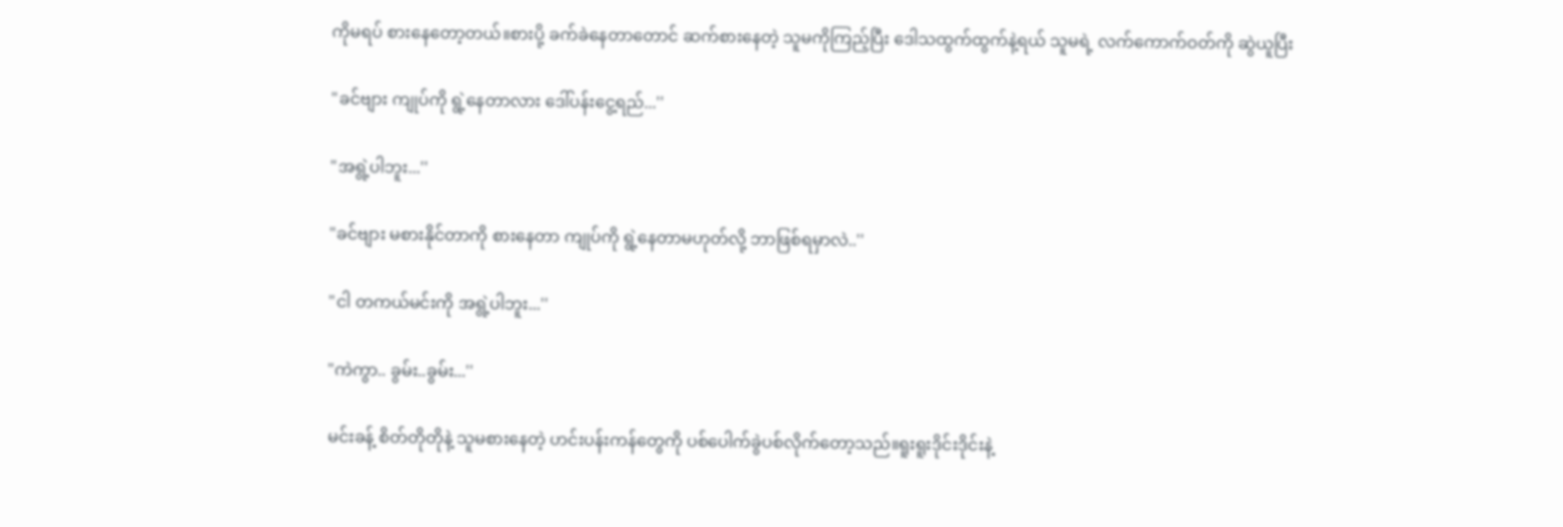ကိုမရပ် စားနေတော့တယ်။စားပို့ ခက်ခဲနေတာတောင် ဆက်စားနေတဲ့ သူမကိုကြည့်ပြီး ဒေါသထွက်ထွက်နဲ့ရယ် သူမရဲ့ လက်ကောက်ဝတ်ကို ဆွဲယူပြီး

"ခင်ဗျား ကျုပ်ကို ရွဲ့နေတာလား ဒေါ်ပန်းငွေ့ရည်...''

"အရွဲ့ပါဘူး...''

"ခင်ဗျား မစားနိုင်တာကို စားနေတာ ကျုပ်ကို ရွဲ့နေတာမဟုတ်လို့ ဘာဖြစ်ရမှာလဲ..''

"ငါ တကယ်မင်းကို အရွဲ့ပါဘူး...''

"ကဲကွာ.. ခွမ်း..ခွမ်း...''

မင်းခန့် စိတ်တိုတိုနဲ့ သူမစားနေတဲ့ ဟင်းပန်းကန်တွေကို ပစ်ပေါက်ခွဲပစ်လိုက်တော့သည်။ရူးရူးဒိုင်းဒိုင်းနဲ့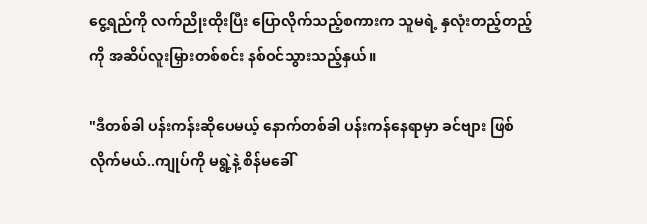ငွေ့ရည်ကို လက်ညိုးထိုးပြီး ပြောလိုက်သည့်စကားက သူမရဲ့ နှလုံးတည့်တည့်ကို အဆိပ်လူးမြှားတစ်စင်း နစ်ဝင်သွားသည့်နှယ်။

"ဒီတစ်ခါ ပန်းကန်းဆိုပေမယ့် နောက်တစ်ခါ ပန်းကန်နေရာမှာ ခင်ဗျား ဖြစ်လိုက်မယ်..ကျုပ်ကို မရွဲ့နဲ့ စိန်မခေါ်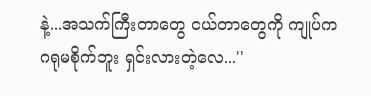နဲ့...အသက်ကြီးတာတွေ ငယ်တာတွေကို ကျုပ်က ဂရုမစိုက်ဘူး ရှင်းလားတဲ့လေ...''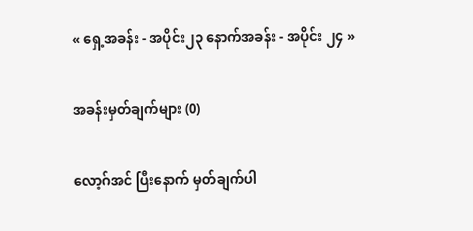« ရှေ့အခန်း - အပိုင်း၂၃ နောက်အခန်း - အပိုင်း ၂၄ »

အခန်းမှတ်ချက်များ (0)

လော့ဂ်အင် ပြီးနောက် မှတ်ချက်ပါ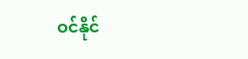ဝင်နိုင်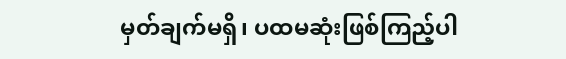မှတ်ချက်မရှိ၊ ပထမဆုံးဖြစ်ကြည့်ပါ